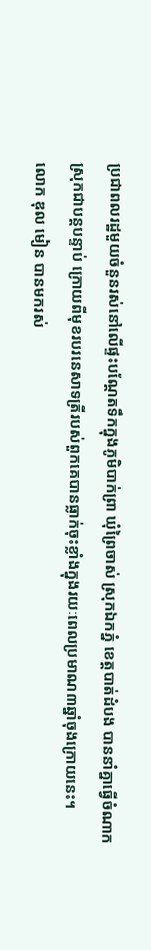ប្រជាពលរដ្ឋមួយចំនួនរស់នៅលើផ្ទះបណ្ដែតទឹកក្នុងភូមិបាក់ព្រា ឃុំព្រៃចាស់ ស្រុកឯកភ្នំ ខេត្តបាត់ដំបង បាននាំគ្នាធ្វើចំណាកស្រុកជាបន្តបន្ទាប់ ក្រោយពីមុខរបរនេសាទត្រីរបស់ពួកគេបានធ្លាក់ចុះខ្លាំងក្នុងរយៈពេលប្រមាណ៣ឆ្នាំចុងក្រោយនេះ។
លោក ឌុល មៀន បានមករស់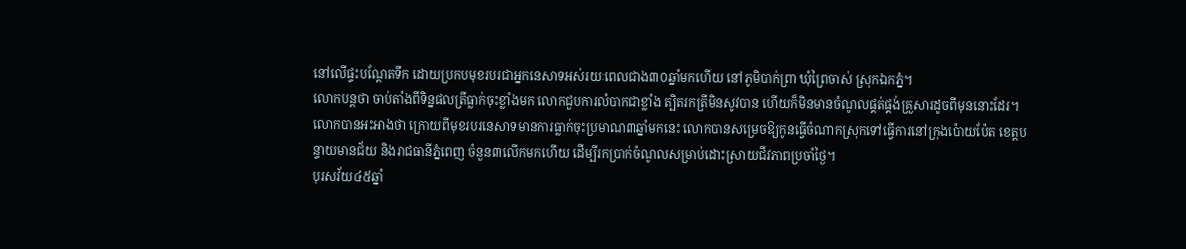នៅលើផ្ទះបណ្ដែតទឹក ដោយប្រកបមុខរបរជាអ្នកនេសាទអស់រយៈពេលជាង៣០ឆ្នាំមកហើយ នៅភូមិបាក់ព្រា ឃុំព្រៃចាស់ ស្រុកឯកភ្នំ។
លោកបន្តថា ចាប់តាំងពីទិន្នផលត្រីធ្លាក់ចុះខ្លាំងមក លោកជួបការលំបាកជាខ្លាំង ត្បិតរកត្រីមិនសូវបាន ហើយក៏មិនមានចំណូលផ្គត់ផ្គង់គ្រួសារដូចពីមុននោះដែរ។
លោកបានអះអាងថា ក្រោយពីមុខរបរនេសាទមានការធ្លាក់ចុះប្រមាណ៣ឆ្នាំមកនេះ លោកបានសម្រេចឱ្យកូនធ្វើចំណាកស្រុកទៅធ្វើការនៅក្រុងប៉ោយប៉ែត ខេត្តបន្ទាយមានជ័យ និងរាជធានីភ្នំពេញ ចំនួន៣លើកមកហើយ ដើម្បីរកប្រាក់ចំណូលសម្រាប់ដោះស្រាយជីវភាពប្រចាំថ្ងៃ។
បុរសវ័យ៤៥ឆ្នាំ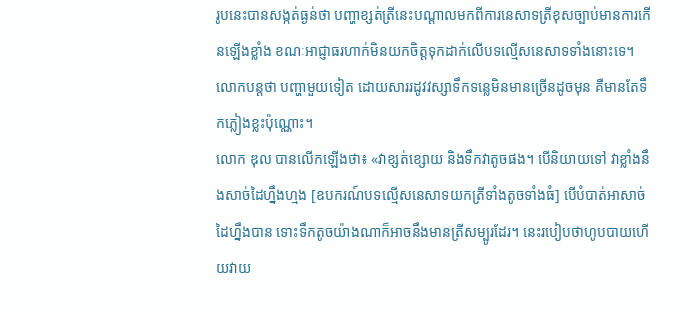រូបនេះបានសង្កត់ធ្ងន់ថា បញ្ហាខ្សត់ត្រីនេះបណ្ដាលមកពីការនេសាទត្រីខុសច្បាប់មានការកើនឡើងខ្លាំង ខណៈអាជ្ញាធរហាក់មិនយកចិត្តទុកដាក់លើបទល្មើសនេសាទទាំងនោះទេ។ លោកបន្តថា បញ្ហាមួយទៀត ដោយសាររដូវវស្សាទឹកទន្លេមិនមានច្រើនដូចមុន គឺមានតែទឹកភ្លៀងខ្លះប៉ុណ្ណោះ។
លោក ឌុល បានលើកឡើងថា៖ «វាខ្សត់ខ្សោយ និងទឹកវាតូចផង។ បើនិយាយទៅ វាខ្លាំងនឹងសាច់ដៃហ្នឹងហ្មង [ឧបករណ៍បទល្មើសនេសាទយកត្រីទាំងតូចទាំងធំ] បើបំបាត់អាសាច់ដៃហ្នឹងបាន ទោះទឹកតូចយ៉ាងណាក៏អាចនឹងមានត្រីសម្បូរដែរ។ នេះរបៀបថាហូបបាយហើយវាយ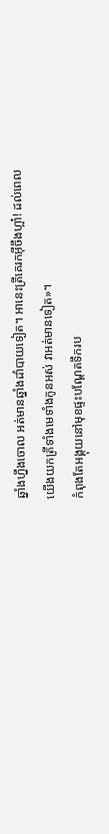ឆ្នាំងហ្នឹងចោល អត់មានឆ្នាំងដាំបាយទៀត។ អានេះត្រីគេរកអ៊ីចឹងហ្អា៎! ដល់ពេលយើងយកត្រីទាំងមេទាំងកូនអស់ វាអត់មានទៀត»។
កំពុងតែអង្គុយនៅមុខផ្ទះបណ្ដែតទឹករប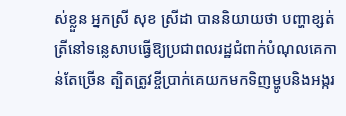ស់ខ្លួន អ្នកស្រី សុខ ស្រីដា បាននិយាយថា បញ្ហាខ្សត់ត្រីនៅទន្លេសាបធ្វើឱ្យប្រជាពលរដ្ឋជំពាក់បំណុលគេកាន់តែច្រើន ត្បិតត្រូវខ្ចីប្រាក់គេយកមកទិញម្ហូបនិងអង្ករ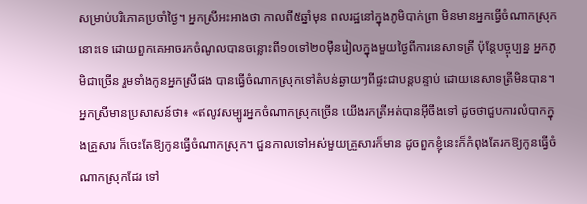សម្រាប់បរិភោគប្រចាំថ្ងៃ។ អ្នកស្រីអះអាងថា កាលពី៥ឆ្នាំមុន ពលរដ្ឋនៅក្នុងភូមិបាក់ព្រា មិនមានអ្នកធ្វើចំណាកស្រុកនោះទេ ដោយពួកគេអាចរកចំណូលបានចន្លោះពី១០ទៅ២០ម៉ឺនរៀលក្នុងមួយថ្ងៃពីការនេសាទត្រី ប៉ុន្តែបច្ចុប្បន្ន អ្នកភូមិជាច្រើន រួមទាំងកូនអ្នកស្រីផង បានធ្វើចំណាកស្រុកទៅតំបន់ឆ្ងាយៗពីផ្ទះជាបន្តបន្ទាប់ ដោយនេសាទត្រីមិនបាន។
អ្នកស្រីមានប្រសាសន៍ថា៖ «ឥលូវសម្បូរអ្នកចំណាកស្រុកច្រើន យើងរកត្រីអត់បានអ៊ីចឹងទៅ ដូចថាជួបការលំបាកក្នុងគ្រួសារ ក៏ចេះតែឱ្យកូនធ្វើចំណាកស្រុក។ ជួនកាលទៅអស់មួយគ្រួសារក៏មាន ដូចពួកខ្ញុំនេះក៏កំពុងតែរកឱ្យកូនធ្វើចំណាកស្រុកដែរ ទៅ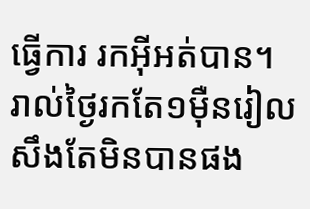ធ្វើការ រកអ៊ីអត់បាន។ រាល់ថ្ងៃរកតែ១ម៉ឺនរៀលសឹងតែមិនបានផង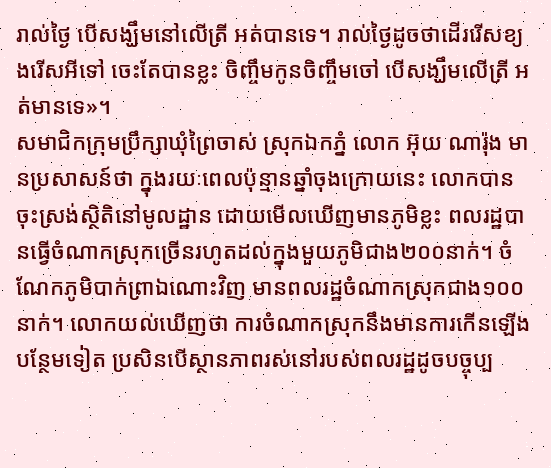រាល់ថ្ងៃ បើសង្ឃឹមនៅលើត្រី អត់បានទេ។ រាល់ថ្ងៃដូចថាដើររើសខ្យងរើសអីទៅ ចេះតែបានខ្លះ ចិញ្ចឹមកូនចិញ្ចឹមចៅ បើសង្ឃឹមលើត្រី អត់មានទេ»។
សមាជិកក្រុមប្រឹក្សាឃុំព្រៃចាស់ ស្រុកឯកភ្នំ លោក អ៊ុយ ណារ៉ុង មានប្រសាសន៍ថា ក្នុងរយៈពេលប៉ុន្មានឆ្នាំចុងក្រោយនេះ លោកបានចុះស្រង់ស្ថិតិនៅមូលដ្ឋាន ដោយមើលឃើញមានភូមិខ្លះ ពលរដ្ឋបានធ្វើចំណាកស្រុកច្រើនរហូតដល់ក្នុងមួយភូមិជាង២០០នាក់។ ចំណែកភូមិបាក់ព្រាឯណោះវិញ មានពលរដ្ឋចំណាកស្រុកជាង១០០នាក់។ លោកយល់ឃើញថា ការចំណាកស្រុកនឹងមានការកើនឡើងបន្ថែមទៀត ប្រសិនបើស្ថានភាពរស់នៅរបស់ពលរដ្ឋដូចបច្ចុប្ប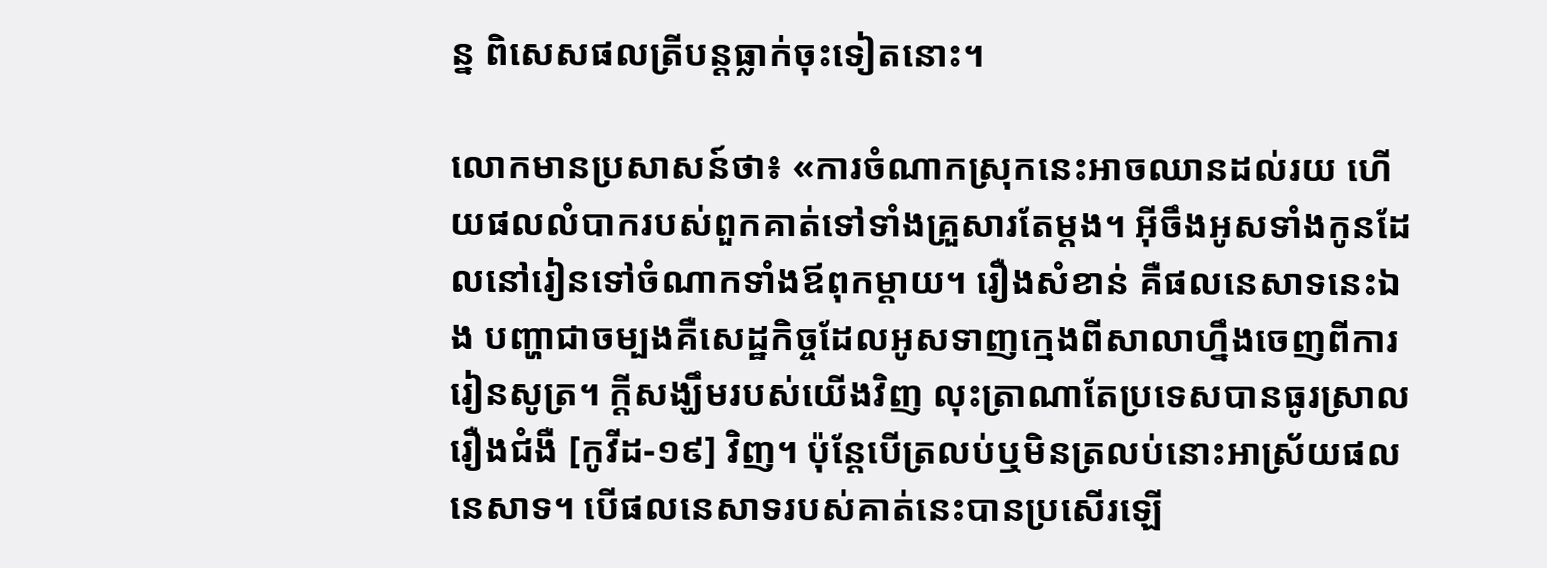ន្ន ពិសេសផលត្រីបន្តធ្លាក់ចុះទៀតនោះ។

លោកមានប្រសាសន៍ថា៖ «ការចំណាកស្រុកនេះអាចឈានដល់រយ ហើយផលលំបាករបស់ពួកគាត់ទៅទាំងគ្រួសារតែម្ដង។ អ៊ីចឹងអូសទាំងកូនដែលនៅរៀនទៅចំណាកទាំងឪពុកម្ដាយ។ រឿងសំខាន់ គឺផលនេសាទនេះឯង បញ្ហាជាចម្បងគឺសេដ្ឋកិច្ចដែលអូសទាញក្មេងពីសាលាហ្នឹងចេញពីការរៀនសូត្រ។ ក្ដីសង្ឃឹមរបស់យើងវិញ លុះត្រាណាតែប្រទេសបានធូរស្រាលរឿងជំងឺ [កូវីដ-១៩] វិញ។ ប៉ុន្តែបើត្រលប់ឬមិនត្រលប់នោះអាស្រ័យផលនេសាទ។ បើផលនេសាទរបស់គាត់នេះបានប្រសើរឡើ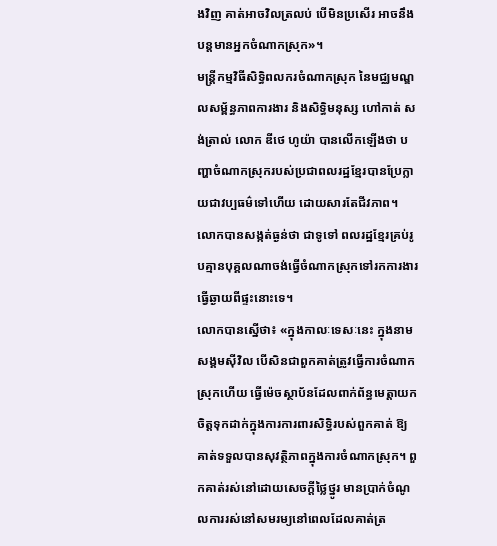ងវិញ គាត់អាចវិលត្រលប់ បើមិនប្រសើរ អាចនឹងបន្តមានអ្នកចំណាកស្រុក»។
មន្ត្រីកម្មវិធីសិទ្ធិពលករចំណាកស្រុក នៃមជ្ឈមណ្ឌលសម្ព័ន្ធភាពការងារ និងសិទ្ធិមនុស្ស ហៅកាត់ សង់ត្រាល់ លោក ឌីថេ ហូយ៉ា បានលើកឡើងថា បញ្ហាចំណាកស្រុករបស់ប្រជាពលរដ្ឋខ្មែរបានប្រែក្លាយជាវប្បធម៌ទៅហើយ ដោយសារតែជីវភាព។ លោកបានសង្កត់ធ្ងន់ថា ជាទូទៅ ពលរដ្ឋខ្មែរគ្រប់រូបគ្មានបុគ្គលណាចង់ធ្វើចំណាកស្រុកទៅរកការងារធ្វើឆ្ងាយពីផ្ទះនោះទេ។
លោកបានស្នើថា៖ «ក្នុងកាលៈទេសៈនេះ ក្នុងនាមសង្គមស៊ីវិល បើសិនជាពួកគាត់ត្រូវធ្វើការចំណាកស្រុកហើយ ធ្វើម៉េចស្ថាប័នដែលពាក់ព័ន្ធមេត្តាយកចិត្តទុកដាក់ក្នុងការការពារសិទ្ធិរបស់ពួកគាត់ ឱ្យគាត់ទទួលបានសុវត្ថិភាពក្នុងការចំណាកស្រុក។ ពួកគាត់រស់នៅដោយសេចក្ដីថ្លៃថ្នូរ មានប្រាក់ចំណូលការរស់នៅសមរម្យនៅពេលដែលគាត់ត្រ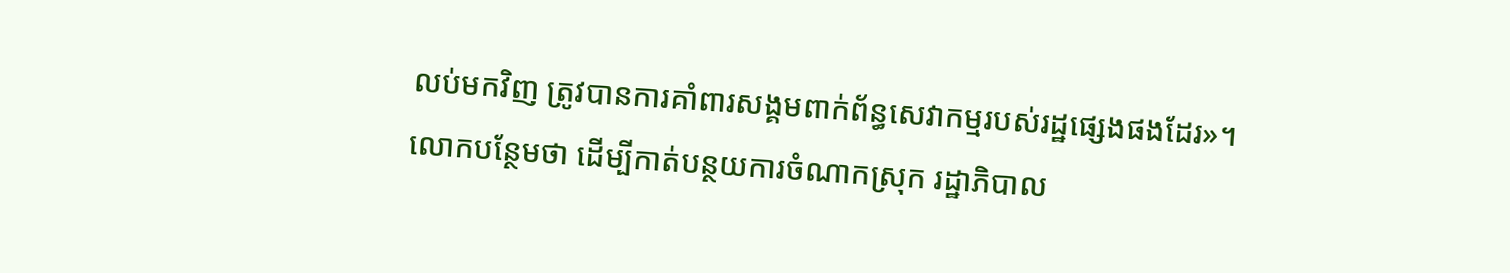លប់មកវិញ ត្រូវបានការគាំពារសង្គមពាក់ព័ន្ធសេវាកម្មរបស់រដ្ឋផ្សេងផងដែរ»។
លោកបន្ថែមថា ដើម្បីកាត់បន្ថយការចំណាកស្រុក រដ្ឋាភិបាល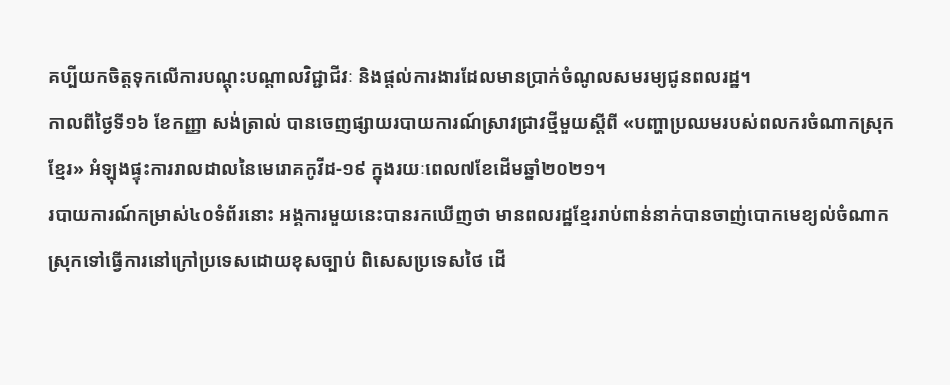គប្បីយកចិត្តទុកលើការបណ្ដុះបណ្ដាលវិជ្ជាជីវៈ និងផ្ដល់ការងារដែលមានប្រាក់ចំណូលសមរម្យជូនពលរដ្ឋ។
កាលពីថ្ងៃទី១៦ ខែកញ្ញា សង់ត្រាល់ បានចេញផ្សាយរបាយការណ៍ស្រាវជ្រាវថ្មីមួយស្ដីពី «បញ្ហាប្រឈមរបស់ពលករចំណាកស្រុកខ្មែរ» អំឡុងផ្ទុះការរាលដាលនៃមេរោគកូវីដ-១៩ ក្នុងរយៈពេល៧ខែដើមឆ្នាំ២០២១។
របាយការណ៍កម្រាស់៤០ទំព័រនោះ អង្គការមួយនេះបានរកឃើញថា មានពលរដ្ឋខ្មែររាប់ពាន់នាក់បានចាញ់បោកមេខ្យល់ចំណាកស្រុកទៅធ្វើការនៅក្រៅប្រទេសដោយខុសច្បាប់ ពិសេសប្រទេសថៃ ដើ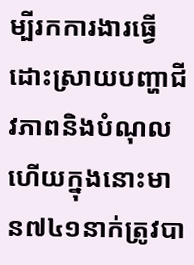ម្បីរកការងារធ្វើដោះស្រាយបញ្ហាជីវភាពនិងបំណុល ហើយក្នុងនោះមាន៧៤១នាក់ត្រូវបា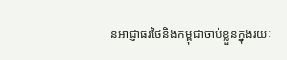នអាជ្ញាធរថៃនិងកម្ពុជាចាប់ខ្លួនក្នុងរយៈ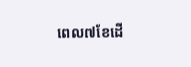ពេល៧ខែដើ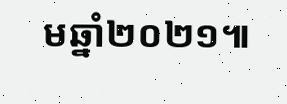មឆ្នាំ២០២១៕